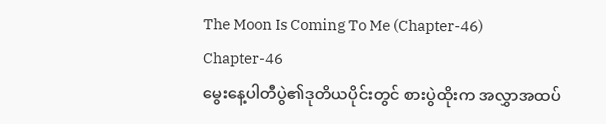The Moon Is Coming To Me (Chapter-46)
Chapter-46
မွေးနေ့ပါတီပွဲ၏ဒုတိယပိုင်းတွင် စားပွဲထိုးက အလွှာအထပ်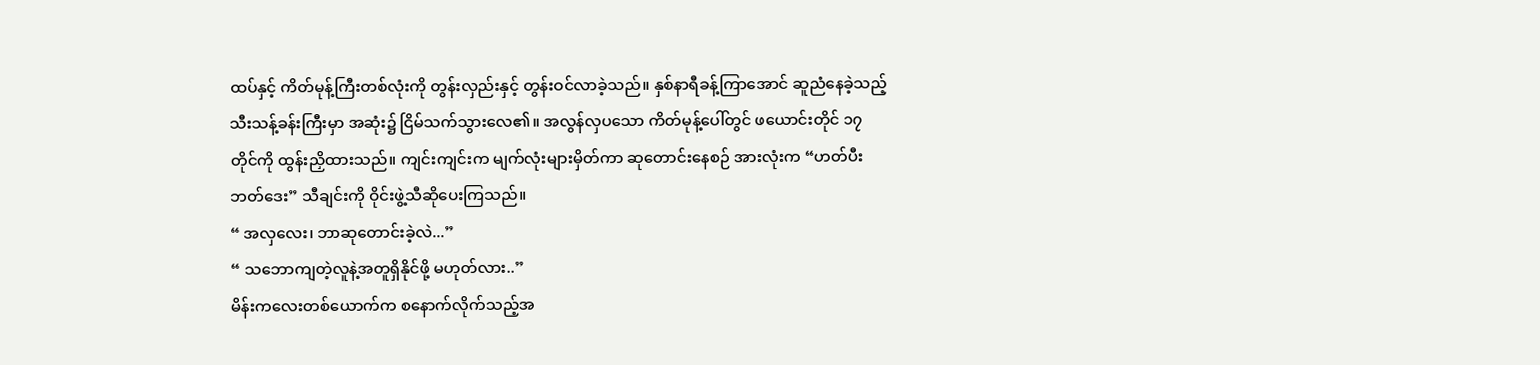ထပ်နှင့် ကိတ်မုန့်ကြီးတစ်လုံးကို တွန်းလှည်းနှင့် တွန်းဝင်လာခဲ့သည်။ နှစ်နာရီခန့်ကြာအောင် ဆူညံနေခဲ့သည့် သီးသန့်ခန်းကြီးမှာ အဆုံး၌ ငြိမ်သက်သွားလေ၏။ အလွန်လှပသော ကိတ်မုန့်ပေါ်တွင် ဖယောင်းတိုင် ၁၇ တိုင်ကို ထွန်းညှိထားသည်။ ကျင်းကျင်းက မျက်လုံးများမှိတ်ကာ ဆုတောင်းနေစဉ် အားလုံးက “ဟတ်ပီးဘတ်ဒေး” သီချင်းကို ဝိုင်းဖွဲ့သီဆိုပေးကြသည်။
“ အလှလေး၊ ဘာဆုတောင်းခဲ့လဲ...”
“ သဘောကျတဲ့လူနဲ့အတူရှိနိုင်ဖို့ မဟုတ်လား..”
မိန်းကလေးတစ်ယောက်က စနောက်လိုက်သည့်အ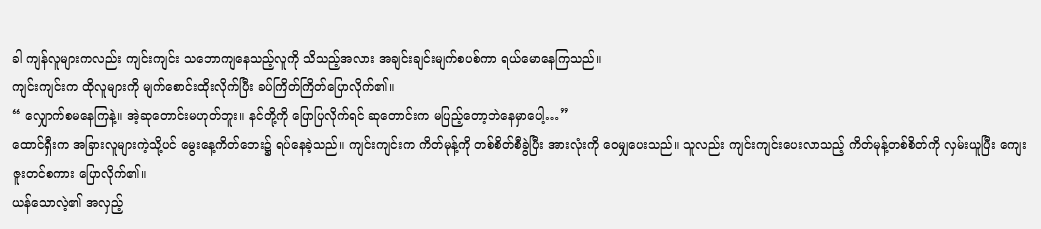ခါ ကျန်လူများကလည်း ကျင်းကျင်း သဘောကျနေသည့်လူကို သိသည့်အလား အချင်းချင်းမျက်စပစ်ကာ ရယ်မောနေကြသည်။
ကျင်းကျင်းက ထိုလူများကို မျက်စောင်းထိုးလိုက်ပြီး ခပ်ကြိတ်ကြိတ်ပြောလိုက်၏။
“ လျှောက်စမနေကြနဲ့။ အဲ့ဆုတောင်းမဟုတ်ဘူး။ နင်တို့ကို ပြောပြလိုက်ရင် ဆုတောင်းက မပြည့်တော့ဘဲနေမှာပေါ့…”
ထောင်ရှီးက အခြားလူများကဲ့သို့ပင် မွေးနေ့ကိတ်ဘေး၌ ရပ်နေခဲ့သည်။ ကျင်းကျင်းက ကိတ်မုန့်ကို တစ်စိတ်စီခွဲပြီး အားလုံးကို ဝေမျှပေးသည်။ သူလည်း ကျင်းကျင်းပေးလာသည့် ကိတ်မုန့်တစ်စိတ်ကို လှမ်းယူပြီး ကျေးဇူးတင်စကား ပြောလိုက်၏။
ယန်သောလဲ့၏ အလှည့်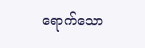ရောက်သော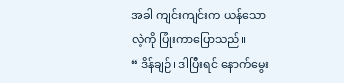အခါ ကျင်းကျင်းက ယန်သောလဲ့ကို ပြုံးကာပြောသည်။
“ ဒိန်ချဉ်၊ ဒါပြီးရင် နောက်မွေး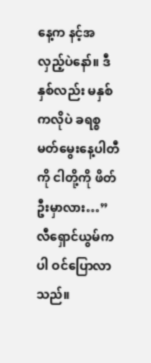နေ့က နင့်အလှည့်ပဲနော်။ ဒီနှစ်လည်း မနှစ်ကလိုပဲ ခရစ္စမတ်မွေးနေ့ပါတီကို ငါတို့ကို ဖိတ်ဦးမှာလား…”
လီရှောင်ယွမ်ကပါ ဝင်ပြောလာသည်။